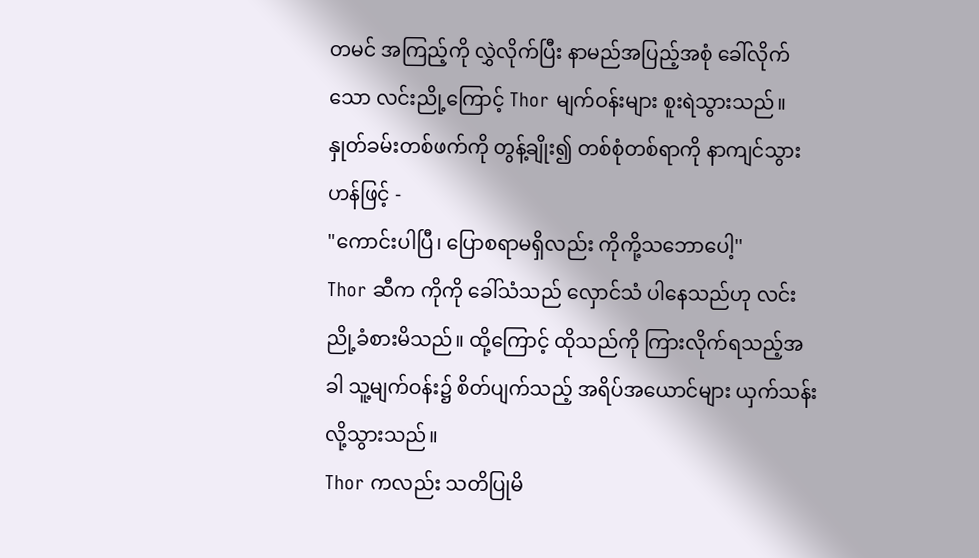တမင် အကြည့်ကို လွှဲလိုက်ပြီး နာမည်အပြည့်အစုံ ခေါ်လိုက်သော လင်းညို့ကြောင့် Thor မျက်ဝန်းများ စူးရဲသွားသည်။ နှုတ်ခမ်းတစ်ဖက်ကို တွန့်ချိုး၍ တစ်စုံတစ်ရာကို နာကျင်သွားဟန်ဖြင့် -
"ကောင်းပါပြီ၊ ပြောစရာမရှိလည်း ကိုကို့သဘောပေါ့''
Thor ဆီက ကိုကို ခေါ်သံသည် လှောင်သံ ပါနေသည်ဟု လင်းညို့ခံစားမိသည်။ ထို့ကြောင့် ထိုသည်ကို ကြားလိုက်ရသည့်အခါ သူ့မျက်ဝန်း၌ စိတ်ပျက်သည့် အရိပ်အယောင်များ ယှက်သန်းလို့သွားသည်။
Thor ကလည်း သတိပြုမိ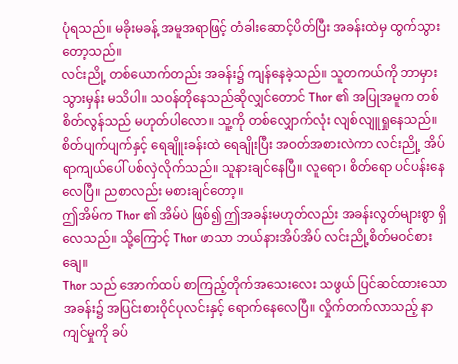ပုံရသည်။ မခိုးမခန့် အမူအရာဖြင့် တံခါးဆောင့်ပိတ်ပြီး အခန်းထဲမှ ထွက်သွားတော့သည်။
လင်းညို့ တစ်ယောက်တည်း အခန်း၌ ကျန်နေခဲ့သည်။ သူတကယ်ကို ဘာမှားသွားမှန်း မသိပါ။ သဝန်တိုနေသည်ဆိုလျှင်တောင် Thor ၏ အပြုအမူက တစ်စိတ်လွန်သည် မဟုတ်ပါလော။ သူ့ကို တစ်လျှောက်လုံး လျစ်လျူရှုနေသည်။
စိတ်ပျက်ပျက်နှင့် ရေချိူးခန်းထဲ ရေချိုးပြီး အဝတ်အစားလဲကာ လင်းညို့ အိပ်ရာကျယ်ပေါ် ပစ်လှဲလိုက်သည်။ သူနားချင်နေပြီ။ လူရော၊ စိတ်ရော ပင်ပန်းနေလေပြီ။ ညစာလည်း မစားချင်တော့။
ဤအိမ်က Thor ၏ အိမ်ပဲ ဖြစ်၍ ဤအခန်းမဟုတ်လည်း အခန်းလွတ်များစွာ ရှိလေသည်။ သို့ကြောင့် Thor ဖာသာ ဘယ်နားအိပ်အိပ် လင်းညို့စိတ်မဝင်စားချေ။
Thor သည် အောက်ထပ် စာကြည့်တိုက်အသေးလေး သဖွယ် ပြင်ဆင်ထားသော အခန်း၌ အပြင်းစားဝိုင်ပုလင်းနှင့် ရောက်နေလေပြီ။ လှိုက်တက်လာသည့် နာကျင်မှုကို ခပ်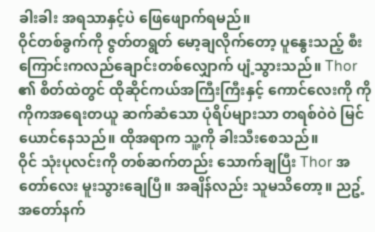ခါးခါး အရသာနှင့်ပဲ ဖြေဖျောက်ရမည်။
ဝိုင်တစ်ခွက်ကို ဇွတ်တရွတ် မော့ချလိုက်တော့ ပူနွေးသည့် စီးကြောင်းကလည်ချောင်းတစ်လျှောက် ပျံ့သွားသည်။ Thor ၏ စိတ်ထဲတွင် ထိုဆိုင်ကယ်အကြီးကြီးနှင့် ကောင်လေးကို ကိုကိုကအရေးတယူ ဆက်ဆံသော ပုံရိပ်များသာ တရစ်ဝဲဝဲ မြင်ယောင်နေသည်။ ထိုအရာက သူ့ကို ခါးသီးစေသည်။
ဝိုင် သုံးပုလင်းကို တစ်ဆက်တည်း သောက်ချပြီး Thor အတော်လေး မူးသွားချေပြီ။ အချိန်လည်း သူမသိတော့။ ညဥ့်အတော်နက်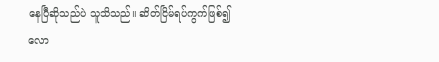နေပြီဆိုသည်ပဲ သူသိသည်။ ဆိတ်ငြိမ်ရပ်ကွက်ဖြစ်၍ လော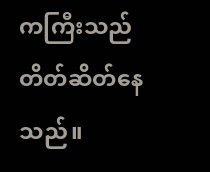ကကြီးသည် တိတ်ဆိတ်နေသည်။